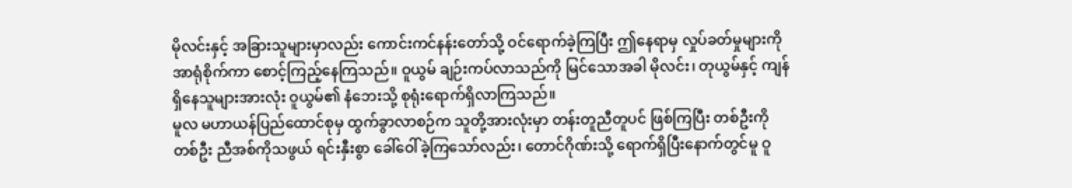မိုလင်းနှင့် အခြားသူများမှာလည်း ကောင်းကင်နန်းတော်သို့ ဝင်ရောက်ခဲ့ကြပြီး ဤနေရာမှ လှုပ်ခတ်မှုများကို အာရုံစိုက်ကာ စောင့်ကြည့်နေကြသည်။ ဝူယွမ် ချဉ်းကပ်လာသည်ကို မြင်သောအခါ မိုလင်း၊ တုယွမ်နှင့် ကျန်ရှိနေသူများအားလုံး ဝူယွမ်၏ နံဘေးသို့ စုရုံးရောက်ရှိလာကြသည်။
မူလ မဟာယန်ပြည်ထောင်စုမှ ထွက်ခွာလာစဉ်က သူတို့အားလုံးမှာ တန်းတူညီတူပင် ဖြစ်ကြပြီး တစ်ဦးကိုတစ်ဦး ညီအစ်ကိုသဖွယ် ရင်းနှီးစွာ ခေါ်ဝေါ်ခဲ့ကြသော်လည်း၊ တောင်ဂိုဏ်းသို့ ရောက်ရှိပြီးနောက်တွင်မူ ဝူ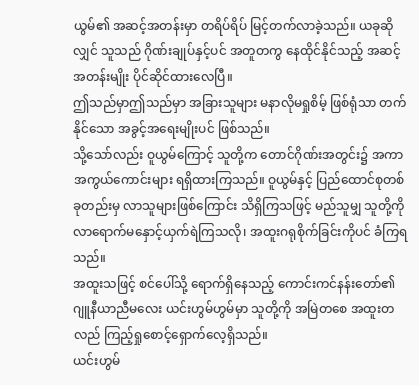ယွမ်၏ အဆင့်အတန်းမှာ တရိပ်ရိပ် မြင့်တက်လာခဲ့သည်။ ယခုဆိုလျှင် သူသည် ဂိုဏ်းချုပ်နှင့်ပင် အတူတကွ နေထိုင်နိုင်သည့် အဆင့်အတန်းမျိုး ပိုင်ဆိုင်ထားလေပြီ။
ဤသည်မှာဤသည်မှာ အခြားသူများ မနာလိုမရှုစိမ့် ဖြစ်ရုံသာ တက်နိုင်သော အခွင့်အရေးမျိုးပင် ဖြစ်သည်။
သို့သော်လည်း ဝူယွမ်ကြောင့် သူတို့က တောင်ဂိုဏ်းအတွင်း၌ အကာအကွယ်ကောင်းများ ရရှိထားကြသည်။ ဝူယွမ်နှင့် ပြည်ထောင်စုတစ်ခုတည်းမှ လာသူများဖြစ်ကြောင်း သိရှိကြသဖြင့် မည်သူမျှ သူတို့ကို လာရောက်မနှောင့်ယှက်ရဲကြသလို၊ အထူးဂရုစိုက်ခြင်းကိုပင် ခံကြရသည်။
အထူးသဖြင့် စင်ပေါ်သို့ ရောက်ရှိနေသည့် ကောင်းကင်နန်းတော်၏ ဂျူနီယာညီမလေး ယင်းဟွမ်ဟွမ်မှာ သူတို့ကို အမြဲတစေ အထူးတလည် ကြည့်ရှုစောင့်ရှောက်လေ့ရှိသည်။
ယင်းဟွမ်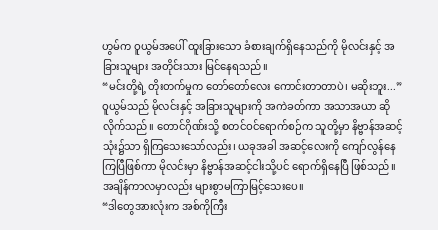ဟွမ်က ဝူယွမ်အပေါ် ထူးခြားသော ခံစားချက်ရှိနေသည်ကို မိုလင်းနှင့် အခြားသူများ အတိုင်းသား မြင်နေရသည်။
“မင်းတို့ရဲ့ တိုးတက်မှုက တော်တော်လေး ကောင်းတာတာပဲ၊ မဆိုးဘူး...”
ဝူယွမ်သည် မိုလင်းနှင့် အခြားသူများကို အကဲခတ်ကာ အသာအယာ ဆိုလိုက်သည်။ တောင်ဂိုဏ်းသို့ စတင်ဝင်ရောက်စဉ်က သူတို့မှာ နိဗ္ဗာန်အဆင့်သုံး၌သာ ရှိကြသေးသော်လည်း၊ ယခုအခါ အဆင့်လေးကို ကျော်လွန်နေကြပြီဖြစ်ကာ မိုလင်းမှာ နိဗ္ဗာန်အဆင့်ငါးသို့ပင် ရောက်ရှိနေပြီ ဖြစ်သည်။ အချိန်ကာလမှာလည်း များစွာမကြာမြင့်သေးပေ။
“ဒါတွေအားလုံးက အစ်ကိုကြီး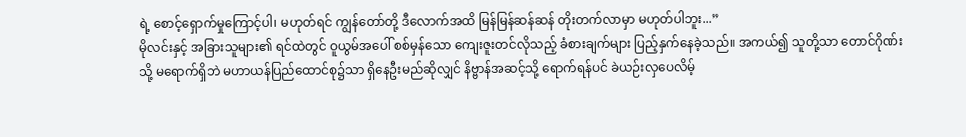ရဲ့ စောင့်ရှောက်မှုကြောင့်ပါ၊ မဟုတ်ရင် ကျွန်တော်တို့ ဒီလောက်အထိ မြန်မြန်ဆန်ဆန် တိုးတက်လာမှာ မဟုတ်ပါဘူး...”
မိုလင်းနှင့် အခြားသူများ၏ ရင်ထဲတွင် ဝူယွမ်အပေါ် စစ်မှန်သော ကျေးဇူးတင်လိုသည့် ခံစားချက်များ ပြည့်နှက်နေခဲ့သည်။ အကယ်၍ သူတို့သာ တောင်ဂိုဏ်းသို့ မရောက်ရှိဘဲ မဟာယန်ပြည်ထောင်စု၌သာ ရှိနေဦးမည်ဆိုလျှင် နိဗ္ဗာန်အဆင့်သို့ ရောက်ရန်ပင် ခဲယဉ်းလှပေလိမ့်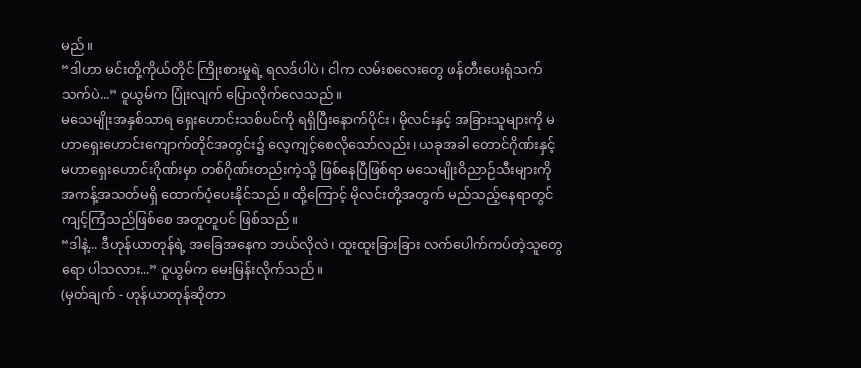မည်။
“ဒါဟာ မင်းတို့ကိုယ်တိုင် ကြိုးစားမှုရဲ့ ရလဒ်ပါပဲ၊ ငါက လမ်းစလေးတွေ ဖန်တီးပေးရုံသက်သက်ပဲ...” ဝူယွမ်က ပြုံးလျက် ပြောလိုက်လေသည်။
မသေမျိုးအနှစ်သာရ ရှေးဟောင်းသစ်ပင်ကို ရရှိပြီးနောက်ပိုင်း၊ မိုလင်းနှင့် အခြားသူများကို မဟာရှေးဟောင်းကျောက်တိုင်အတွင်း၌ လေ့ကျင့်စေလိုသော်လည်း၊ ယခုအခါ တောင်ဂိုဏ်းနှင့် မဟာရှေးဟောင်းဂိုဏ်းမှာ တစ်ဂိုဏ်းတည်းကဲ့သို့ ဖြစ်နေပြီဖြစ်ရာ မသေမျိုးဝိညာဉ်သီးများကို အကန့်အသတ်မရှိ ထောက်ပံ့ပေးနိုင်သည်။ ထို့ကြောင့် မိုလင်းတို့အတွက် မည်သည့်နေရာတွင် ကျင့်ကြံသည်ဖြစ်စေ အတူတူပင် ဖြစ်သည်။
“ဒါနဲ့... ဒီဟုန်ယာတုန်ရဲ့ အခြေအနေက ဘယ်လိုလဲ၊ ထူးထူးခြားခြား လက်ပေါက်ကပ်တဲ့သူတွေရော ပါသလား...” ဝူယွမ်က မေးမြန်းလိုက်သည်။
(မှတ်ချက် - ဟုန်ယာတုန်ဆိုတာ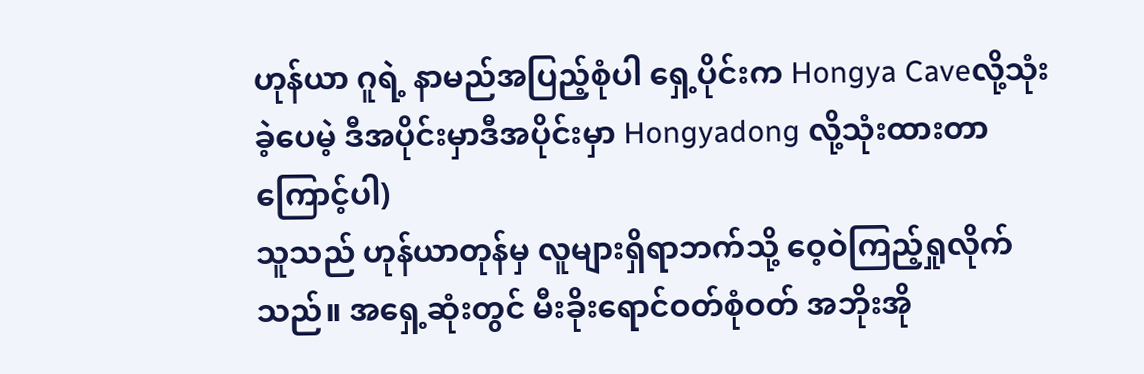ဟုန်ယာ ဂူရဲ့ နာမည်အပြည့်စုံပါ ရှေ့ပိုင်းက Hongya Caveလို့သုံးခဲ့ပေမဲ့ ဒီအပိုင်းမှာဒီအပိုင်းမှာ Hongyadong လို့သုံးထားတာကြောင့်ပါ)
သူသည် ဟုန်ယာတုန်မှ လူများရှိရာဘက်သို့ ဝေ့ဝဲကြည့်ရှုလိုက်သည်။ အရှေ့ဆုံးတွင် မီးခိုးရောင်ဝတ်စုံဝတ် အဘိုးအို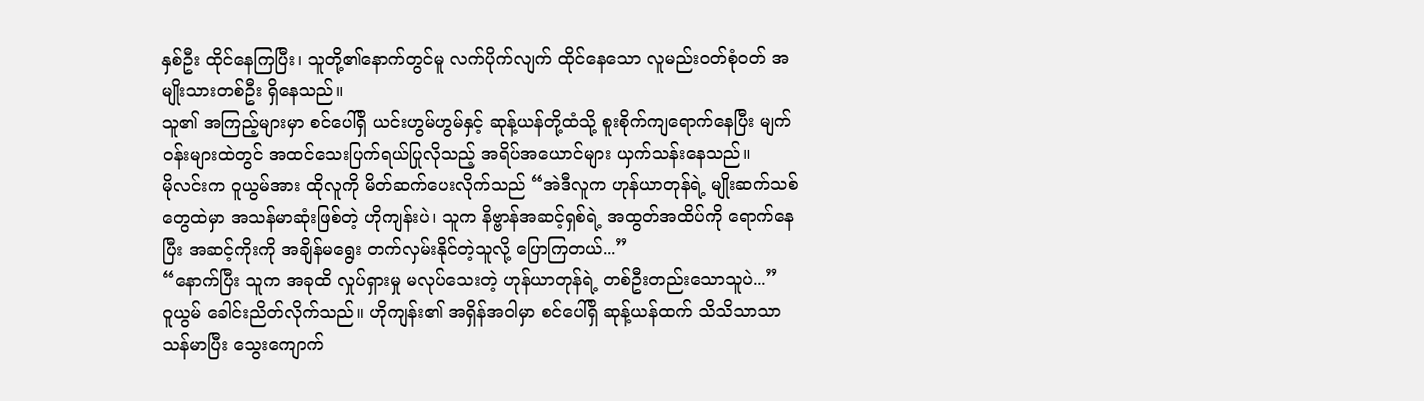နှစ်ဦး ထိုင်နေကြပြီး၊ သူတို့၏နောက်တွင်မူ လက်ပိုက်လျက် ထိုင်နေသော လူမည်းဝတ်စုံဝတ် အမျိုးသားတစ်ဦး ရှိနေသည်။
သူ၏ အကြည့်များမှာ စင်ပေါ်ရှိ ယင်းဟွမ်ဟွမ်နှင့် ဆုန့်ယန်တို့ထံသို့ စူးစိုက်ကျရောက်နေပြီး မျက်ဝန်းများထဲတွင် အထင်သေးပြက်ရယ်ပြုလိုသည့် အရိပ်အယောင်များ ယှက်သန်းနေသည်။
မိုလင်းက ဝူယွမ်အား ထိုလူကို မိတ်ဆက်ပေးလိုက်သည် “အဲဒီလူက ဟုန်ယာတုန်ရဲ့ မျိုးဆက်သစ်တွေထဲမှာ အသန်မာဆုံးဖြစ်တဲ့ ဟိုကျန်းပဲ၊ သူက နိဗ္ဗာန်အဆင့်ရှစ်ရဲ့ အထွတ်အထိပ်ကို ရောက်နေပြီး အဆင့်ကိုးကို အချိန်မရွေး တက်လှမ်းနိုင်တဲ့သူလို့ ပြောကြတယ်...”
“နောက်ပြီး သူက အခုထိ လှုပ်ရှားမှု မလုပ်သေးတဲ့ ဟုန်ယာတုန်ရဲ့ တစ်ဦးတည်းသောသူပဲ...”
ဝူယွမ် ခေါင်းညိတ်လိုက်သည်။ ဟိုကျန်း၏ အရှိန်အဝါမှာ စင်ပေါ်ရှိ ဆုန့်ယန်ထက် သိသိသာသာ သန်မာပြီး သွေးကျောက်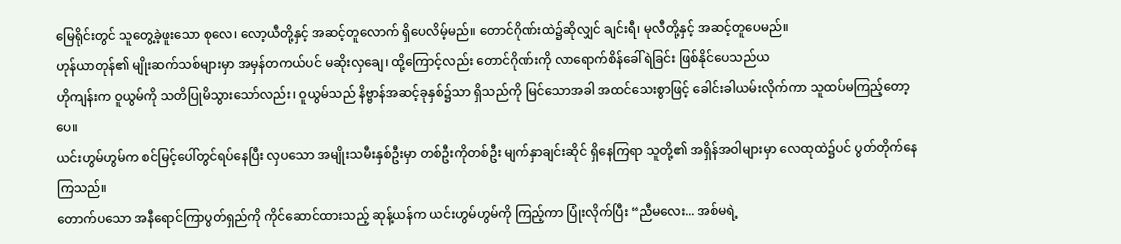မြေရိုင်းတွင် သူတွေ့ခဲ့ဖူးသော စုလေ၊ လော့ယီတို့နှင့် အဆင့်တူလောက် ရှိပေလိမ့်မည်။ တောင်ဂိုဏ်းထဲ၌ဆိုလျှင် ချင်းရီ၊ မုလီတို့နှင့် အဆင့်တူပေမည်။
ဟုန်ယာတုန်၏ မျိုးဆက်သစ်များမှာ အမှန်တကယ်ပင် မဆိုးလှချေ၊ ထို့ကြောင့်လည်း တောင်ဂိုဏ်းကို လာရောက်စိန်ခေါ်ရဲခြင်း ဖြစ်နိုင်ပေသည်ယ
ဟိုကျန်းက ဝူယွမ်ကို သတိပြုမိသွားသော်လည်း၊ ဝူယွမ်သည် နိဗ္ဗာန်အဆင့်ခုနှစ်၌သာ ရှိသည်ကို မြင်သောအခါ အထင်သေးစွာဖြင့် ခေါင်းခါယမ်းလိုက်ကာ သူထပ်မကြည့်တော့ပေ။
ယင်းဟွမ်ဟွမ်က စင်မြင့်ပေါ်တွင်ရပ်နေပြီး လှပသော အမျိုးသမီးနှစ်ဦးမှာ တစ်ဦးကိုတစ်ဦး မျက်နှာချင်းဆိုင် ရှိနေကြရာ သူတို့၏ အရှိန်အဝါများမှာ လေထုထဲ၌ပင် ပွတ်တိုက်နေကြသည်။
တောက်ပသော အနီရောင်ကြာပွတ်ရှည်ကို ကိုင်ဆောင်ထားသည့် ဆုန့်ယန်က ယင်းဟွမ်ဟွမ်ကို ကြည့်ကာ ပြုံးလိုက်ပြီး “ညီမလေး... အစ်မရဲ့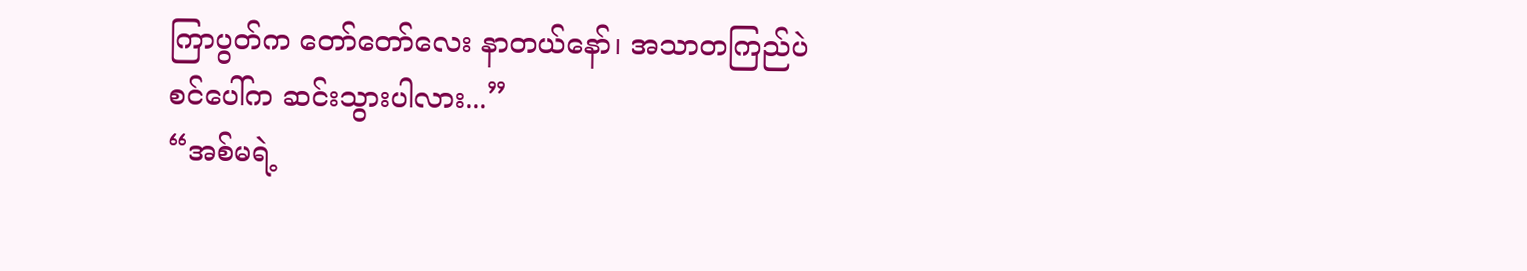ကြာပွတ်က တော်တော်လေး နာတယ်နော်၊ အသာတကြည်ပဲ စင်ပေါ်က ဆင်းသွားပါလား...”
“အစ်မရဲ့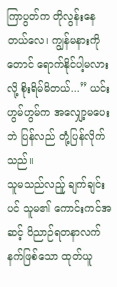ကြာပွတ်က တိုလွန်းနေတယ်လေ၊ ကျွန်မနားကိုတောင် ရောက်နိုင်ပါ့မလားလို့ စိုးရိမ်မိတယ်...” ယင်းဟွမ်ဟွမ်က အလျှော့မပေးဘဲ ပြန်လည် တုံ့ပြန်လိုက်သည်။
သူမသည်လည်ူ ချက်ချင်းပင် သူမ၏ ကောင်းကင်အဆင့် ဝိညာဉ်ရတနာလက်နက်ဖြစ်သော ထုတ်ယူ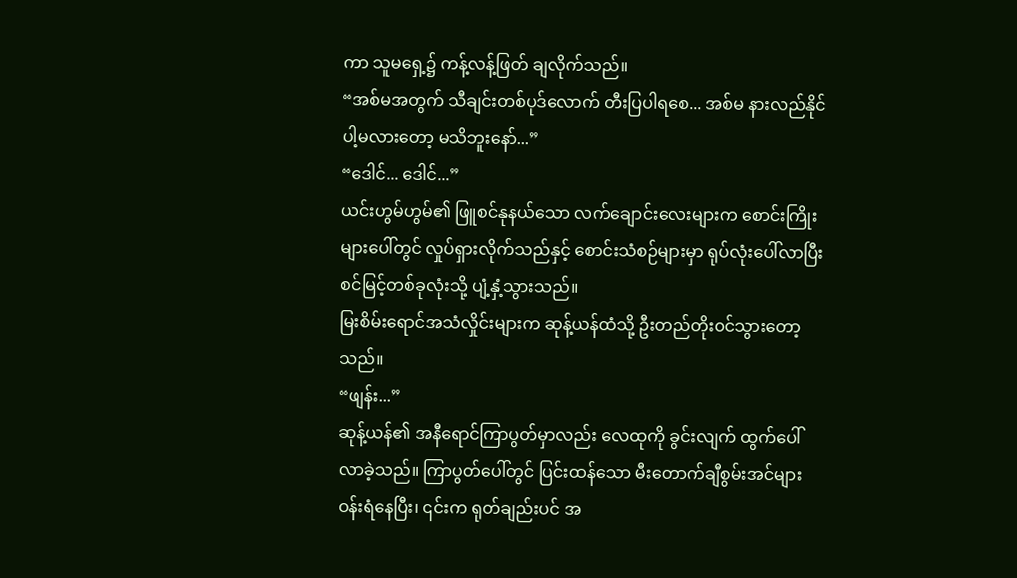ကာ သူမရှေ့၌ ကန့်လန့်ဖြတ် ချလိုက်သည်။
“အစ်မအတွက် သီချင်းတစ်ပုဒ်လောက် တီးပြပါရစေ... အစ်မ နားလည်နိုင်ပါ့မလားတော့ မသိဘူးနော်...”
“ဒေါင်... ဒေါင်...”
ယင်းဟွမ်ဟွမ်၏ ဖြူစင်နုနယ်သော လက်ချောင်းလေးများက စောင်းကြိုးများပေါ်တွင် လှုပ်ရှားလိုက်သည်နှင့် စောင်းသံစဉ်များမှာ ရုပ်လုံးပေါ်လာပြီး စင်မြင့်တစ်ခုလုံးသို့ ပျံ့နှံ့သွားသည်။
မြးစိမ်းရောင်အသံလှိုင်းများက ဆုန့်ယန်ထံသို့ ဦးတည်တိုး၀င်သွားတော့သည်။
“ဖျန်း...”
ဆုန့်ယန်၏ အနီရောင်ကြာပွတ်မှာလည်း လေထုကို ခွင်းလျက် ထွက်ပေါ်လာခဲ့သည်။ ကြာပွတ်ပေါ်တွင် ပြင်းထန်သော မီးတောက်ချီစွမ်းအင်များ ဝန်းရံနေပြီး၊ ၎င်းက ရုတ်ချည်းပင် အ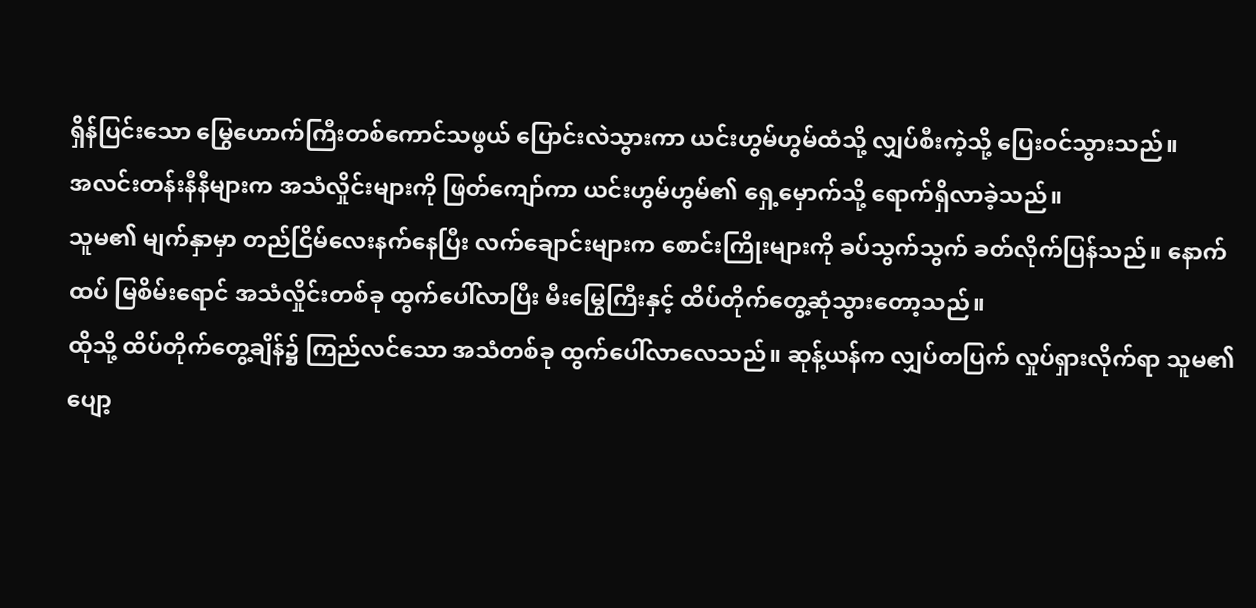ရှိန်ပြင်းသော မြွေဟောက်ကြီးတစ်ကောင်သဖွယ် ပြောင်းလဲသွားကာ ယင်းဟွမ်ဟွမ်ထံသို့ လျှပ်စီးကဲ့သို့ ပြေးဝင်သွားသည်။
အလင်းတန်းနီနီများက အသံလှိုင်းများကို ဖြတ်ကျော်ကာ ယင်းဟွမ်ဟွမ်၏ ရှေ့မှောက်သို့ ရောက်ရှိလာခဲ့သည်။
သူမ၏ မျက်နှာမှာ တည်ငြိမ်လေးနက်နေပြီး လက်ချောင်းများက စောင်းကြိုးများကို ခပ်သွက်သွက် ခတ်လိုက်ပြန်သည်။ နောက်ထပ် မြစိမ်းရောင် အသံလှိုင်းတစ်ခု ထွက်ပေါ်လာပြီး မီးမြွေကြီးနှင့် ထိပ်တိုက်တွေ့ဆုံသွားတော့သည်။
ထိုသို့ ထိပ်တိုက်တွေ့ချိန်၌ ကြည်လင်သော အသံတစ်ခု ထွက်ပေါ်လာလေသည်။ ဆုန့်ယန်က လျှပ်တပြက် လှုပ်ရှားလိုက်ရာ သူမ၏ ပျော့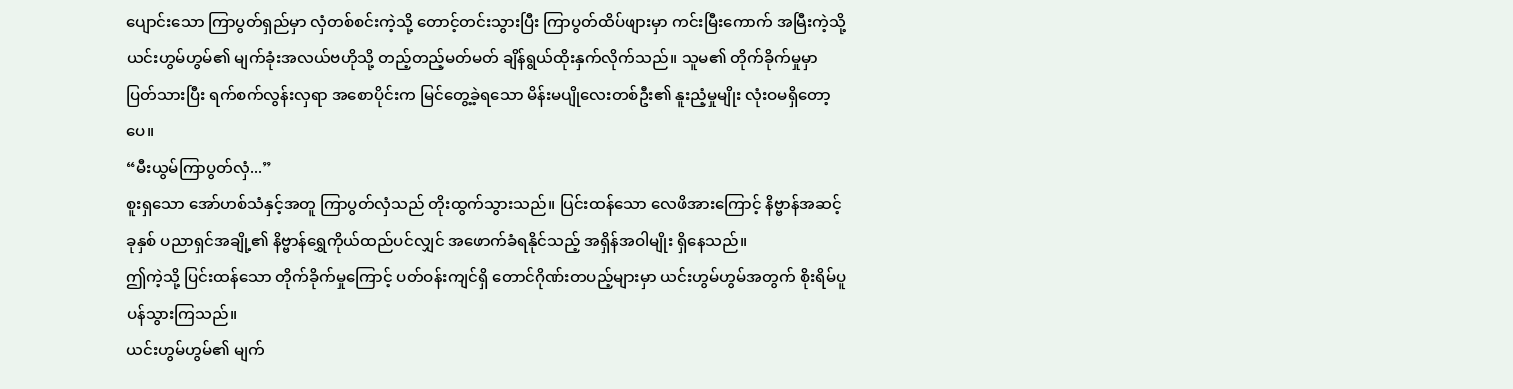ပျောင်းသော ကြာပွတ်ရှည်မှာ လှံတစ်စင်းကဲ့သို့ တောင့်တင်းသွားပြီး ကြာပွတ်ထိပ်ဖျားမှာ ကင်းမြီးကောက် အမြီးကဲ့သို့ ယင်းဟွမ်ဟွမ်၏ မျက်ခုံးအလယ်ဗဟိုသို့ တည့်တည့်မတ်မတ် ချိန်ရွယ်ထိုးနှက်လိုက်သည်။ သူမ၏ တိုက်ခိုက်မှုမှာ ပြတ်သားပြီး ရက်စက်လွန်းလှရာ အစောပိုင်းက မြင်တွေ့ခဲ့ရသော မိန်းမပျိုလေးတစ်ဦး၏ နူးညံ့မှုမျိုး လုံးဝမရှိတော့ပေ။
“မီးယွမ်ကြာပွတ်လှံ...”
စူးရှသော အော်ဟစ်သံနှင့်အတူ ကြာပွတ်လှံသည် တိုးထွက်သွားသည်။ ပြင်းထန်သော လေဖိအားကြောင့် နိဗ္ဗာန်အဆင့်ခုနှစ် ပညာရှင်အချို့၏ နိဗ္ဗာန်ရွှေကိုယ်ထည်ပင်လျှင် အဖောက်ခံရနိုင်သည့် အရှိန်အဝါမျိုး ရှိနေသည်။
ဤကဲ့သို့ ပြင်းထန်သော တိုက်ခိုက်မှုကြောင့် ပတ်ဝန်းကျင်ရှိ တောင်ဂိုဏ်းတပည့်များမှာ ယင်းဟွမ်ဟွမ်အတွက် စိုးရိမ်ပူပန်သွားကြသည်။
ယင်းဟွမ်ဟွမ်၏ မျက်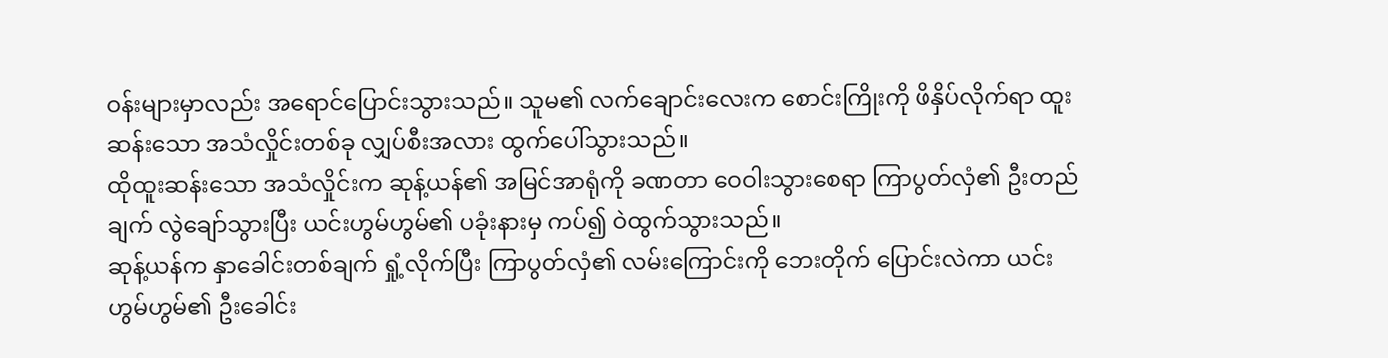ဝန်းများမှာလည်း အရောင်ပြောင်းသွားသည်။ သူမ၏ လက်ချောင်းလေးက စောင်းကြိုးကို ဖိနှိပ်လိုက်ရာ ထူးဆန်းသော အသံလှိုင်းတစ်ခု လျှပ်စီးအလား ထွက်ပေါ်သွားသည်။
ထိုထူးဆန်းသော အသံလှိုင်းက ဆုန့်ယန်၏ အမြင်အာရုံကို ခဏတာ ဝေဝါးသွားစေရာ ကြာပွတ်လှံ၏ ဦးတည်ချက် လွဲချော်သွားပြီး ယင်းဟွမ်ဟွမ်၏ ပခုံးနားမှ ကပ်၍ ဝဲထွက်သွားသည်။
ဆုန့်ယန်က နှာခေါင်းတစ်ချက် ရှုံ့လိုက်ပြီး ကြာပွတ်လှံ၏ လမ်းကြောင်းကို ဘေးတိုက် ပြောင်းလဲကာ ယင်းဟွမ်ဟွမ်၏ ဦးခေါင်း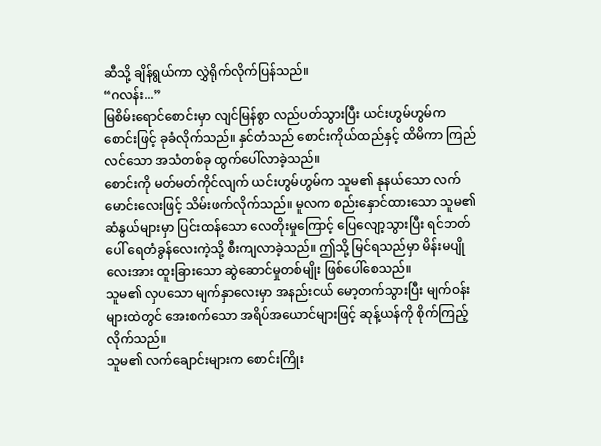ဆီသို့ ချိန်ရွယ်ကာ လွှဲရိုက်လိုက်ပြန်သည်။
“ဂလန်း...”
မြစိမ်းရောင်စောင်းမှာ လျင်မြန်စွာ လည်ပတ်သွားပြီး ယင်းဟွမ်ဟွမ်က စောင်းဖြင့် ခုခံလိုက်သည်။ နှင်တံသည် စောင်းကိုယ်ထည်နှင့် ထိမိကာ ကြည်လင်သော အသံတစ်ခု ထွက်ပေါ်လာခဲ့သည်။
စောင်းကို မတ်မတ်ကိုင်လျက် ယင်းဟွမ်ဟွမ်က သူမ၏ နုနယ်သော လက်မောင်းလေးဖြင့် သိမ်းဖက်လိုက်သည်။ မူလက စည်းနှောင်ထားသော သူမ၏ ဆံနွယ်များမှာ ပြင်းထန်သော လေတိုးမှုကြောင့် ပြေလျော့သွားပြီး ရင်ဘတ်ပေါ် ရေတံခွန်လေးကဲ့သို့ စီးကျလာခဲ့သည်။ ဤသို့ မြင်ရသည်မှာ မိန်းမပျိုလေးအား ထူးခြားသော ဆွဲဆောင်မှုတစ်မျိုး ဖြစ်ပေါ်စေသည်။
သူမ၏ လှပသော မျက်နှာလေးမှာ အနည်းငယ် မော့တက်သွားပြီး မျက်ဝန်းများထဲတွင် အေးစက်သော အရိပ်အယောင်များဖြင့် ဆုန့်ယန်ကို စိုက်ကြည့်လိုက်သည်။
သူမ၏ လက်ချောင်းများက စောင်းကြိုး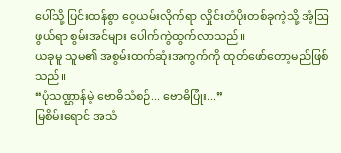ပေါ်သို့ ပြင်းထန်စွာ ဝေ့ယမ်းလိုက်ရာ လှိုင်းတံပိုးတစ်ခုကဲ့သို့ အံ့ဩဖွယ်ရာ စွမ်းအင်များ ပေါက်ကွဲထွက်လာသည်။
ယခုမူ သူမ၏ အစွမ်းထက်ဆုံးအကွက်ကို ထုတ်ဖော်တော့မည်ဖြစ်သည်။
“ပုံသဏ္ဌာန်မဲ့ ဗောဓိသံစဉ်... ဗောဓိပြုံး...”
မြစိမ်းရောင် အသံ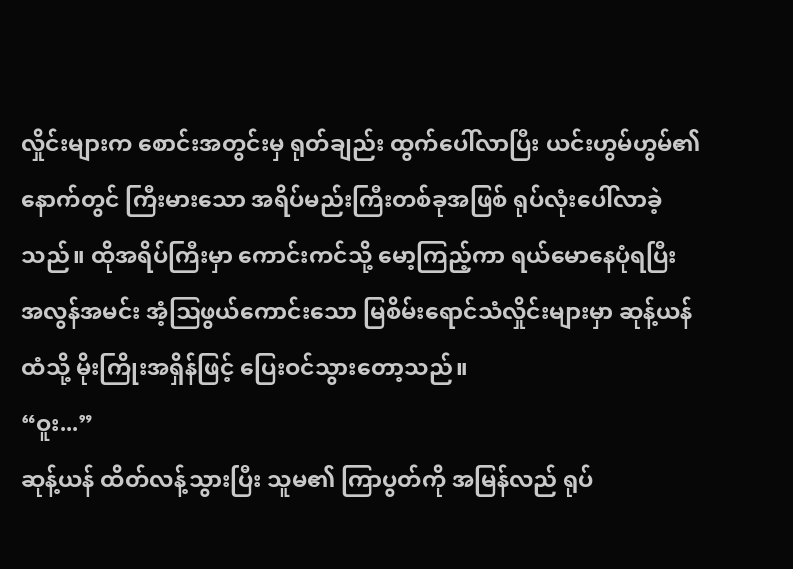လှိုင်းများက စောင်းအတွင်းမှ ရုတ်ချည်း ထွက်ပေါ်လာပြီး ယင်းဟွမ်ဟွမ်၏ နောက်တွင် ကြီးမားသော အရိပ်မည်းကြီးတစ်ခုအဖြစ် ရုပ်လုံးပေါ်လာခဲ့သည်။ ထိုအရိပ်ကြီးမှာ ကောင်းကင်သို့ မော့ကြည့်ကာ ရယ်မောနေပုံရပြီး အလွန်အမင်း အံ့ဩဖွယ်ကောင်းသော မြစိမ်းရောင်သံလှိုင်းများမှာ ဆုန့်ယန်ထံသို့ မိုးကြိုးအရှိန်ဖြင့် ပြေးဝင်သွားတော့သည်။
“ဝူး...”
ဆုန့်ယန် ထိတ်လန့်သွားပြီး သူမ၏ ကြာပွတ်ကို အမြန်လည် ရုပ်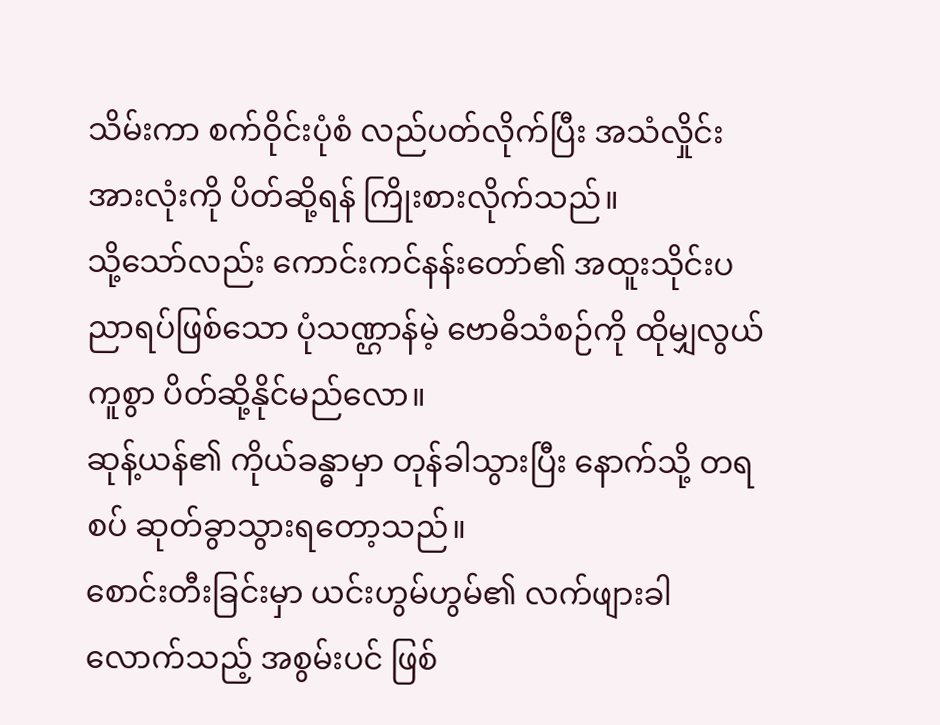သိမ်းကာ စက်ဝိုင်းပုံစံ လည်ပတ်လိုက်ပြီး အသံလှိုင်းအားလုံးကို ပိတ်ဆို့ရန် ကြိုးစားလိုက်သည်။
သို့သော်လည်း ကောင်းကင်နန်းတော်၏ အထူးသိုင်းပညာရပ်ဖြစ်သော ပုံသဏ္ဌာန်မဲ့ ဗောဓိသံစဉ်ကို ထိုမျှလွယ်ကူစွာ ပိတ်ဆို့နိုင်မည်လော။
ဆုန့်ယန်၏ ကိုယ်ခန္ဓာမှာ တုန်ခါသွားပြီး နောက်သို့ တရစပ် ဆုတ်ခွာသွားရတော့သည်။
စောင်းတီးခြင်းမှာ ယင်းဟွမ်ဟွမ်၏ လက်ဖျားခါလောက်သည့် အစွမ်းပင် ဖြစ်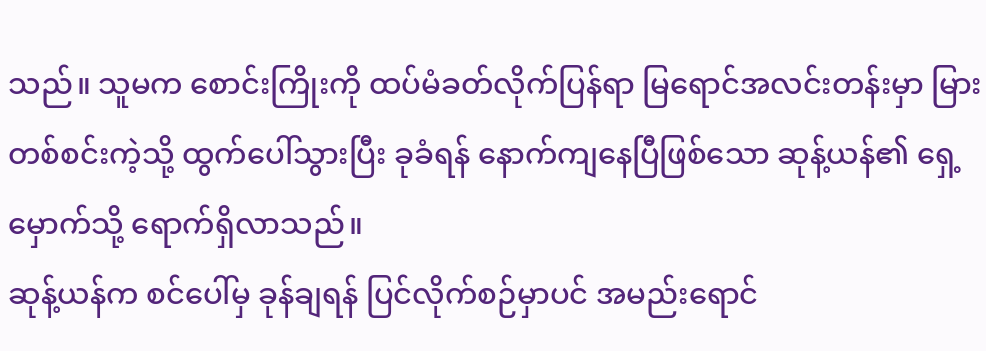သည်။ သူမက စောင်းကြိုးကို ထပ်မံခတ်လိုက်ပြန်ရာ မြရောင်အလင်းတန်းမှာ မြားတစ်စင်းကဲ့သို့ ထွက်ပေါ်သွားပြီး ခုခံရန် နောက်ကျနေပြီဖြစ်သော ဆုန့်ယန်၏ ရှေ့မှောက်သို့ ရောက်ရှိလာသည်။
ဆုန့်ယန်က စင်ပေါ်မှ ခုန်ချရန် ပြင်လိုက်စဉ်မှာပင် အမည်းရောင်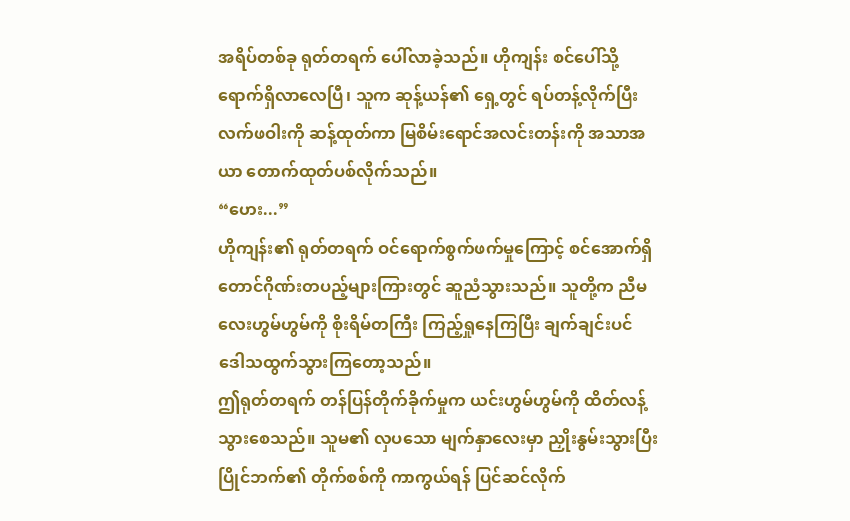အရိပ်တစ်ခု ရုတ်တရက် ပေါ်လာခဲ့သည်။ ဟိုကျန်း စင်ပေါ်သို့ ရောက်ရှိလာလေပြီ၊ သူက ဆုန့်ယန်၏ ရှေ့တွင် ရပ်တန့်လိုက်ပြီး လက်ဖဝါးကို ဆန့်ထုတ်ကာ မြစိမ်းရောင်အလင်းတန်းကို အသာအယာ တောက်ထုတ်ပစ်လိုက်သည်။
“ဟေး...”
ဟိုကျန်း၏ ရုတ်တရက် ဝင်ရောက်စွက်ဖက်မှုကြောင့် စင်အောက်ရှိ တောင်ဂိုဏ်းတပည့်များကြားတွင် ဆူညံသွားသည်။ သူတို့က ညီမလေးဟွမ်ဟွမ်ကို စိုးရိမ်တကြီး ကြည့်ရှုနေကြပြီး ချက်ချင်းပင် ဒေါသထွက်သွားကြတော့သည်။
ဤရုတ်တရက် တန်ပြန်တိုက်ခိုက်မှုက ယင်းဟွမ်ဟွမ်ကို ထိတ်လန့်သွားစေသည်။ သူမ၏ လှပသော မျက်နှာလေးမှာ ညှိုးနွမ်းသွားပြီး ပြိုင်ဘက်၏ တိုက်စစ်ကို ကာကွယ်ရန် ပြင်ဆင်လိုက်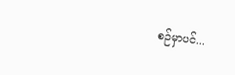စဉ်မှာပင်...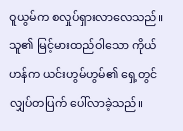ဝူယွမ်က စလှုပ်ရှားလာလေသည်။
သူ၏ မြင့်မားထည်ဝါသော ကိုယ်ဟန်က ယင်းဟွမ်ဟွမ်၏ ရှေ့တွင် လျှပ်တပြက် ပေါ်လာခဲ့သည်။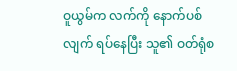ဝူယွမ်က လက်ကို နောက်ပစ်လျက် ရပ်နေပြီး သူ၏ ဝတ်ရုံစ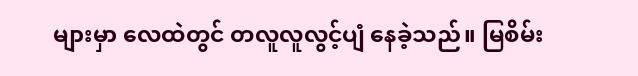များမှာ လေထဲတွင် တလူလူလွင့်ပျံ နေခဲ့သည်။ မြစိမ်း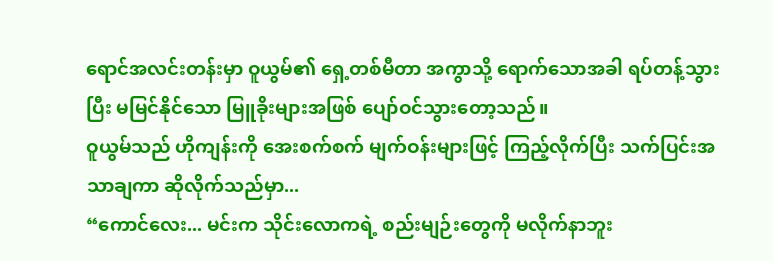ရောင်အလင်းတန်းမှာ ဝူယွမ်၏ ရှေ့တစ်မီတာ အကွာသို့ ရောက်သောအခါ ရပ်တန့်သွားပြီး မမြင်နိုင်သော မြူခိုးများအဖြစ် ပျော်ဝင်သွားတော့သည်။
ဝူယွမ်သည် ဟိုကျန်းကို အေးစက်စက် မျက်ဝန်းများဖြင့် ကြည့်လိုက်ပြီး သက်ပြင်းအသာချကာ ဆိုလိုက်သည်မှာ...
“ကောင်လေး... မင်းက သိုင်းလောကရဲ့ စည်းမျဉ်းတွေကို မလိုက်နာဘူး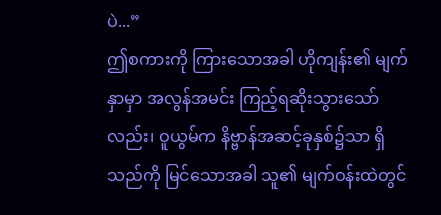ပဲ...”
ဤစကားကို ကြားသောအခါ ဟိုကျန်း၏ မျက်နှာမှာ အလွန်အမင်း ကြည့်ရဆိုးသွားသော်လည်း၊ ဝူယွမ်က နိဗ္ဗာန်အဆင့်ခုနှစ်၌သာ ရှိသည်ကို မြင်သောအခါ သူ၏ မျက်ဝန်းထဲတွင်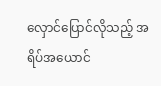လှောင်ပြောင်လိုသည့် အရိပ်အယောင်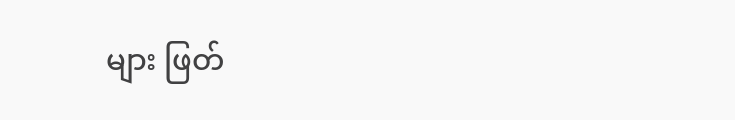များ ဖြတ်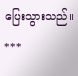ပြေးသွားသည်။
***